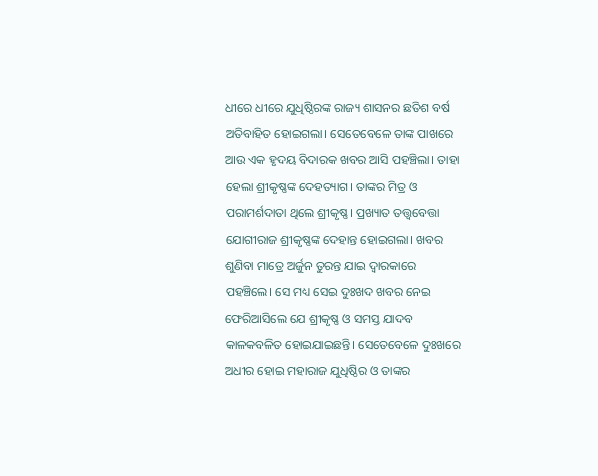ଧୀରେ ଧୀରେ ଯୁଧିଷ୍ଠିରଙ୍କ ରାଜ୍ୟ ଶାସନର ଛତିଶ ବର୍ଷ ଅତିବାହିତ ହୋଇଗଲା। ସେତେବେଳେ ତାଙ୍କ ପାଖରେ ଆଉ ଏକ ହୃଦୟ ବିଦାରକ ଖବର ଆସି ପହଞ୍ଚିଲା। ତାହା ହେଲା ଶ୍ରୀକୃଷ୍ଣଙ୍କ ଦେହତ୍ୟାଗ। ତାଙ୍କର ମିତ୍ର ଓ ପରାମର୍ଶଦାତା ଥିଲେ ଶ୍ରୀକୃଷ୍ଣ। ପ୍ରଖ୍ୟାତ ତତ୍ତ୍ୱବେତ୍ତା ଯୋଗୀରାଜ ଶ୍ରୀକୃଷ୍ଣଙ୍କ ଦେହାନ୍ତ ହୋଇଗଲା। ଖବର ଶୁଣିବା ମାତ୍ରେ ଅର୍ଜୁନ ତୁରନ୍ତ ଯାଇ ଦ୍ୱାରକାରେ ପହଞ୍ଚିଲେ। ସେ ମଧ୍ୟ ସେଇ ଦୁଃଖଦ ଖବର ନେଇ ଫେରିଆସିଲେ ଯେ ଶ୍ରୀକୃଷ୍ଣ ଓ ସମସ୍ତ ଯାଦବ କାଳକବଳିତ ହୋଇଯାଇଛନ୍ତି। ସେତେବେଳେ ଦୁଃଖରେ ଅଧୀର ହୋଇ ମହାରାଜ ଯୁଧିଷ୍ଠିର ଓ ତାଙ୍କର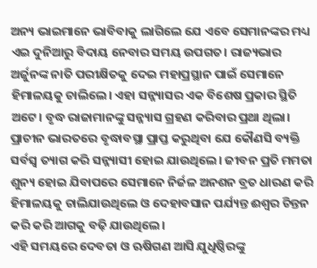ଅନ୍ୟ ଭାଇମାନେ ଭାବିବାକୁ ଲାଗିଲେ ଯେ ଏବେ ସେମାନଙ୍କର ମଧ୍ୟ ଏଇ ଦୁନିଆରୁ ବିଦାୟ ନେବାର ସମୟ ଉପଗତ। ରାଜ୍ୟଭାର ଅର୍ଜୁନଙ୍କ ନାତି ପରୀକ୍ଷିତକୁ ଦେଇ ମହାପ୍ରସ୍ଥାନ ପାଇଁ ସେମାନେ ହିମାଳୟକୁ ଚାଲିଲେ। ଏହା ସନ୍ନ୍ୟାସର ଏକ ବିଶେଷ ପ୍ରକାର ସ୍ଥିତି ଅଟେ। ବୃଦ୍ଧ ରାଜାମାନଙ୍କୁ ସନ୍ନ୍ୟାସ ଗ୍ରହଣ କରିବାର ପ୍ରଥା ଥିଲା। ପ୍ରାଚୀନ ଭାରତରେ ବୃଦ୍ଧାବସ୍ଥା ପ୍ରାପ୍ତ କରୁଥିବା ଯେ କୌଣସି ବ୍ୟକ୍ତି ସର୍ବସ୍ୱ ତ୍ୟାଗ କରି ସନ୍ନ୍ୟାସୀ ହୋଇ ଯାଉଥିଲେ। ଜୀବନ ପ୍ରତି ମମତା ଶୁନ୍ୟ ହୋଇ ଯିବାପରେ ସେମାନେ ନିର୍ଜଳ ଅନଶନ ବ୍ରତ ଧାରଣ କରି ହିମାଳୟକୁ ଚାଲିଯାଉଥିଲେ ଓ ଦେହାବସାନ ପର୍ଯ୍ୟନ୍ତ ଈଶ୍ୱର ଚିନ୍ତନ କରି କରି ଆଗକୁ ବଢ଼ି ଯାଉଥିଲେ।
ଏହି ସମୟରେ ଦେବତା ଓ ଋଷିଗଣ ଆସି ଯୁଧିଷ୍ଠିରଙ୍କୁ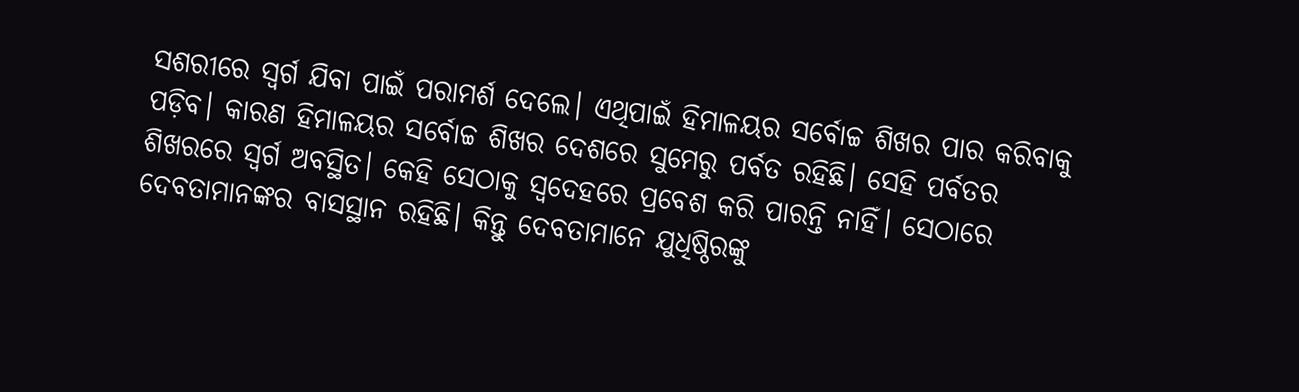ସଶରୀରେ ସ୍ୱର୍ଗ ଯିବା ପାଇଁ ପରାମର୍ଶ ଦେଲେ। ଏଥିପାଇଁ ହିମାଳୟର ସର୍ବୋଚ୍ଚ ଶିଖର ପାର କରିବାକୁ ପଡ଼ିବ। କାରଣ ହିମାଳୟର ସର୍ବୋଚ୍ଚ ଶିଖର ଦେଶରେ ସୁମେରୁ ପର୍ବତ ରହିଛି। ସେହି ପର୍ବତର ଶିଖରରେ ସ୍ୱର୍ଗ ଅବସ୍ଥିତ। କେହି ସେଠାକୁ ସ୍ୱଦେହରେ ପ୍ରବେଶ କରି ପାରନ୍ତି ନାହିଁ। ସେଠାରେ ଦେବତାମାନଙ୍କର ବାସସ୍ଥାନ ରହିଛି। କିନ୍ତୁ ଦେବତାମାନେ ଯୁଧିଷ୍ଠିରଙ୍କୁ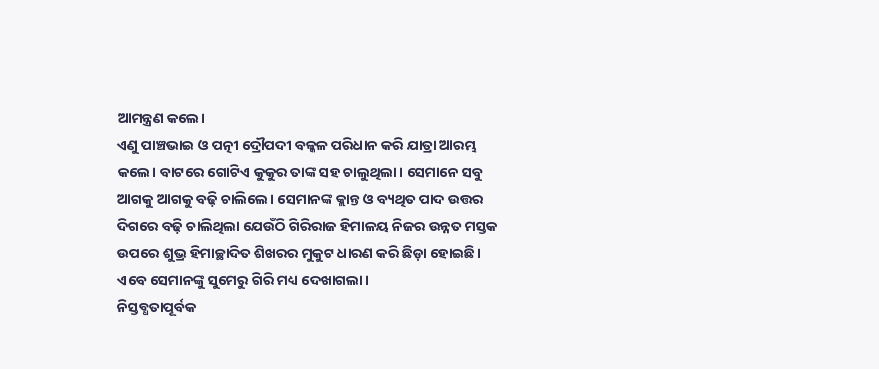ଆମନ୍ତ୍ରଣ କଲେ।
ଏଣୁ ପାଞ୍ଚଭାଇ ଓ ପତ୍ନୀ ଦ୍ରୌପଦୀ ବଳ୍କଳ ପରିଧାନ କରି ଯାତ୍ରା ଆରମ୍ଭ କଲେ। ବାଟରେ ଗୋଟିଏ କୁକୁର ତାଙ୍କ ସହ ଚାଲୁଥିଲା। ସେମାନେ ସବୁ ଆଗକୁ ଆଗକୁ ବଢ଼ି ଚାଲିଲେ। ସେମାନଙ୍କ କ୍ଲାନ୍ତ ଓ ବ୍ୟଥିତ ପାଦ ଉତ୍ତର ଦିଗରେ ବଢ଼ି ଚାଲିଥିଲା ଯେଉଁଠି ଗିରିରାଜ ହିମାଳୟ ନିଜର ଉନ୍ନତ ମସ୍ତକ ଉପରେ ଶୁଭ୍ର ହିମାଚ୍ଛାଦିତ ଶିଖରର ମୁକୁଟ ଧାରଣ କରି ଛିଡ଼ା ହୋଇଛି। ଏବେ ସେମାନଙ୍କୁ ସୁମେରୁ ଗିରି ମଧ୍ୟ ଦେଖାଗଲା।
ନିସ୍ତବ୍ଧତାପୂର୍ବକ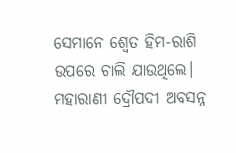ସେମାନେ ଶ୍ୱେତ ହିମ-ରାଶି ଉପରେ ଚାଲି ଯାଉଥିଲେ। ମହାରାଣୀ ଦ୍ରୌପଦୀ ଅବସନ୍ନ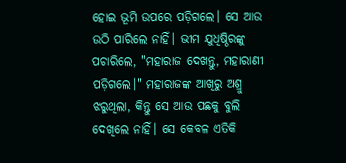ହୋଇ ଭୂମି ଉପରେ ପଡ଼ିଗଲେ। ସେ ଆଉ ଉଠି ପାରିଲେ ନାହିଁ। ଭୀମ ଯୁଧିଷ୍ଠିରଙ୍କୁ ପଚାରିଲେ, "ମହାରାଜ ଦେଖନ୍ତୁ, ମହାରାଣୀ ପଡ଼ିଗଲେ।" ମହାରାଜଙ୍କ ଆଖିରୁ ଅଶ୍ରୁ ଝରୁଥିଲା, କିନ୍ତୁ ସେ ଆଉ ପଛକୁ ବୁଲି ଦେଖିଲେ ନାହିଁ। ସେ କେବଳ ଏତିକି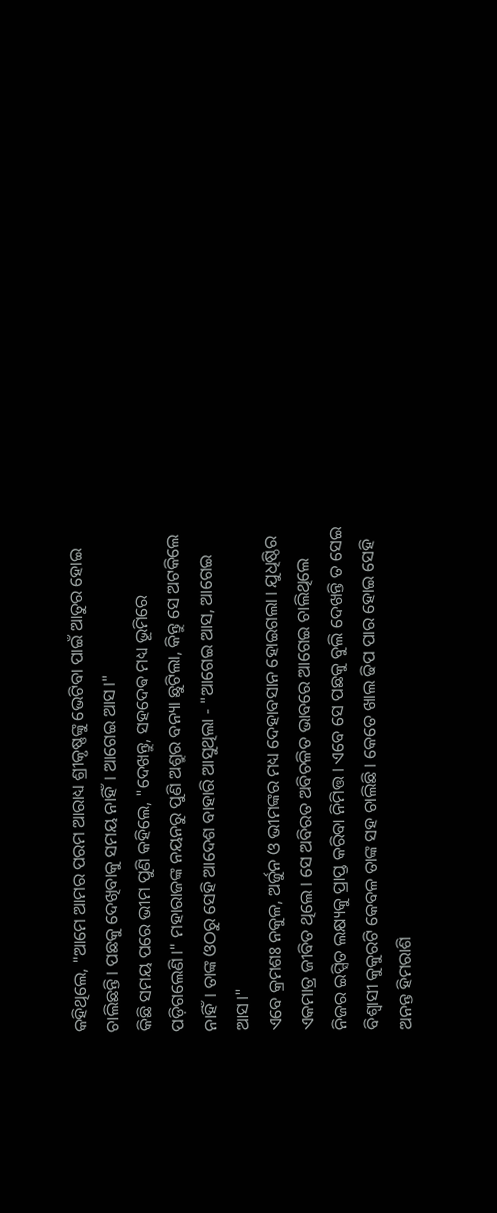କହିଥିଲେ, "ଆମେ ଆମର ପରମ ଆରାଧ୍ୟ ଶ୍ରୀକୃଷ୍ଣଙ୍କୁ ଭେଟିବା ପାଇଁ ଆତୁର ହୋଇ ଚାଲିଛନ୍ତି। ପଛକୁ ଦେଖିବାକୁ ସମୟ ନାହିଁ। ଆଗେଇ ଆସ।"
କିଛି ସମୟ ପରେ ଭୀମ ପୁଣି କହିଲେ, "ଦେଖନ୍ତୁ, ସହଦେଵ ମଧ୍ୟ ଭୂମିରେ ପଡ଼ିଗଲେଣି।" ମହାରାଜଙ୍କ ନୟନରୁ ପୁଣି ଅଶ୍ରୁର ବନ୍ୟା ଛୁଟିଲା, କିନ୍ତୁ ସେ ଅଟକିଲେ ନାହିଁ। ତାଙ୍କ ଓଠରୁ ସେହି ଆଦେଶ ବାହାରି ଆସୁଥିଲା - "ଆଗେଇ ଆସ, ଆଗେଇ ଆସ।"
ଏବେ କ୍ରମଶଃ ନକୁଳ, ଅର୍ଜୁନ ଓ ଭୀମଙ୍କର ମଧ୍ୟ ଦେହାବସାନ ହୋଇଗଲା। ଯୁଧିଷ୍ଠିର ଏକମାତ୍ର ଜୀବିତ ଥିଲେ। ସେ ଅବିରତ ଅବିଚଳିତ ଭାବରେ ଆଗେଇ ଚାଲିଥିଲେ ନିଜର ଇପ୍ସିତ ଲକ୍ଷ୍ୟକୁ ପ୍ରାପ୍ତ କରିବା ନିମିତ୍ତ। ଏବେ ସେ ପଛକୁ ବୁଲି ଦେଖନ୍ତି ତ ସେଇ ବିଶ୍ୱାସୀ କୁକୁରଟି କେବଳ ତାଙ୍କ ସହ ଚାଲିଛି। କେତେ ଖାଲ ଢିପ ପାର ହୋଇ ସେହି ଅନନ୍ତ ହିମରାଶି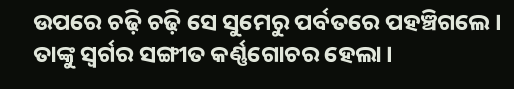ଉପରେ ଚଢ଼ି ଚଢ଼ି ସେ ସୁମେରୁ ପର୍ବତରେ ପହଞ୍ଚିଗଲେ। ତାଙ୍କୁ ସ୍ୱର୍ଗର ସଙ୍ଗୀତ କର୍ଣ୍ଣଗୋଚର ହେଲା।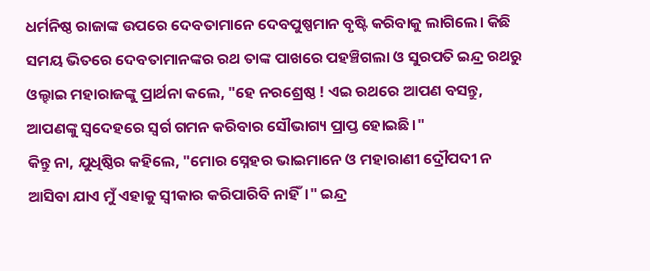ଧର୍ମନିଷ୍ଠ ରାଜାଙ୍କ ଉପରେ ଦେବତାମାନେ ଦେବପୁଷ୍ପମାନ ବୃଷ୍ଟି କରିବାକୁ ଲାଗିଲେ। କିଛି ସମୟ ଭିତରେ ଦେବତାମାନଙ୍କର ରଥ ତାଙ୍କ ପାଖରେ ପହଞ୍ଚିଗଲା ଓ ସୁରପତି ଇନ୍ଦ୍ର ରଥରୁ ଓଲ୍ହାଇ ମହାରାଜଙ୍କୁ ପ୍ରାର୍ଥନା କଲେ, "ହେ ନରଶ୍ରେଷ୍ଠ ! ଏଇ ରଥରେ ଆପଣ ବସନ୍ତୁ, ଆପଣଙ୍କୁ ସ୍ୱଦେହରେ ସ୍ୱର୍ଗ ଗମନ କରିବାର ସୌଭାଗ୍ୟ ପ୍ରାପ୍ତ ହୋଇଛି।"
କିନ୍ତୁ ନା, ଯୁଧିଷ୍ଠିର କହିଲେ, "ମୋର ସ୍ନେହର ଭାଇମାନେ ଓ ମହାରାଣୀ ଦ୍ରୌପଦୀ ନ ଆସିବା ଯାଏ ମୁଁ ଏହାକୁ ସ୍ୱୀକାର କରିପାରିବି ନାହିଁ।" ଇନ୍ଦ୍ର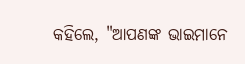କହିଲେ, "ଆପଣଙ୍କ ଭାଇମାନେ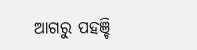ଆଗରୁ ପହଞ୍ଚି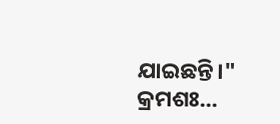ଯାଇଛନ୍ତି।"
କ୍ରମଶଃ...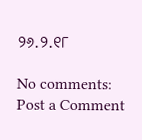୨୬.୨.୧୮

No comments:
Post a Comment